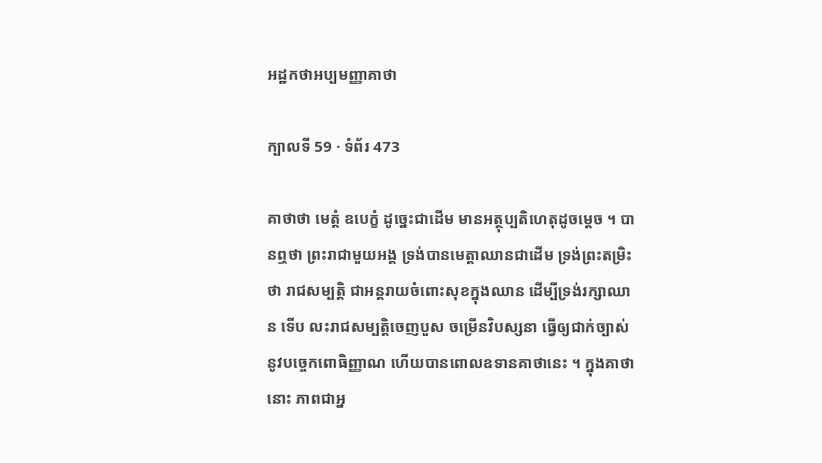អដ្ឋកថាអប្បមញ្ញាគាថា

ក្បាលទី 59 · ទំព័រ 473

គាថាថា មេត្តំ ឧបេក្ខំ ដូច្នេះជាដើម មានអត្ថុប្បតិហេតុដូចម្តេច ។ បានឮថា ព្រះរាជាមួយអង្គ ទ្រង់បានមេត្តាឈានជាដើម ទ្រង់ព្រះតម្រិះ ថា រាជសម្បត្តិ ជាអន្តរាយចំពោះសុខក្នុងឈាន ដើម្បីទ្រង់រក្សាឈាន ទើប លះរាជសម្បត្តិចេញបួស ចម្រើនវិបស្សនា ធ្វើឲ្យជាក់ច្បាស់នូវបច្ចេកពោធិញ្ញាណ ហើយបានពោលឧទានគាថានេះ ។ ក្នុងគាថានោះ ភាពជាអ្ន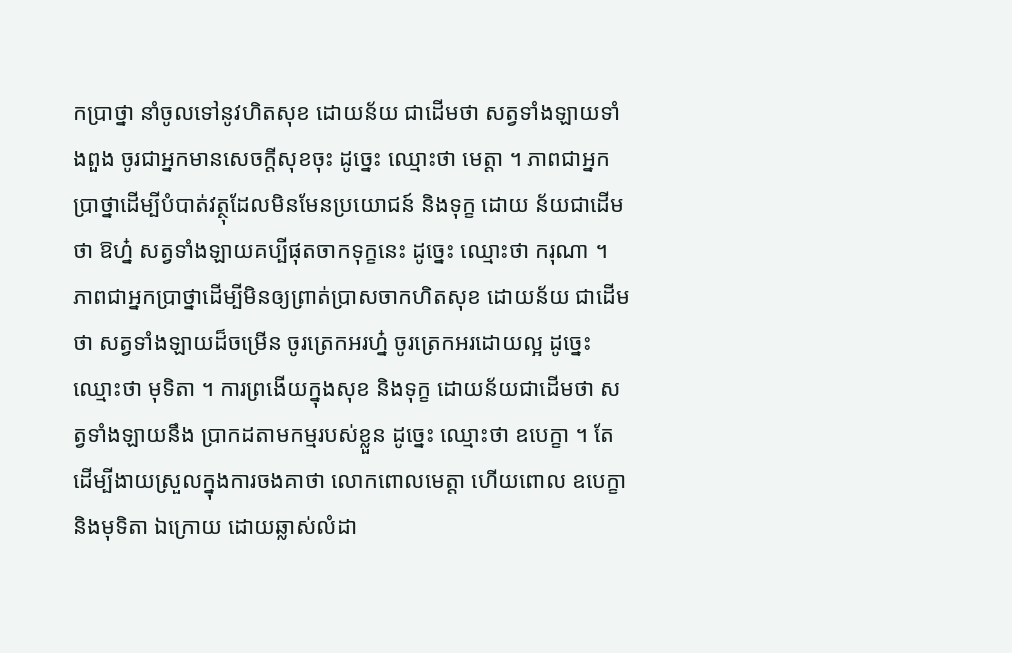កប្រាថ្នា នាំចូលទៅនូវហិតសុខ ដោយន័យ ជាដើមថា សត្វទាំងឡាយទាំងពួង ចូរជាអ្នកមានសេចក្តីសុខចុះ ដូច្នេះ ឈ្មោះថា មេត្តា ។ ភាពជាអ្នកប្រាថ្នាដើម្បីបំបាត់វត្ថុដែលមិនមែនប្រយោជន៍ និងទុក្ខ ដោយ ន័យជាដើមថា ឱហ្ន៎ សត្វទាំងឡាយគប្បីផុតចាកទុក្ខនេះ ដូច្នេះ ឈ្មោះថា ករុណា ។ ភាពជាអ្នកប្រាថ្នាដើម្បីមិនឲ្យព្រាត់ប្រាសចាកហិតសុខ ដោយន័យ ជាដើមថា សត្វទាំងឡាយដ៏ចម្រើន ចូរត្រេកអរហ្ន៎ ចូរត្រេកអរដោយល្អ ដូច្នេះ ឈ្មោះថា មុទិតា ។ ការព្រងើយក្នុងសុខ និងទុក្ខ ដោយន័យជាដើមថា សត្វទាំងឡាយនឹង ប្រាកដតាមកម្មរបស់ខ្លួន ដូច្នេះ ឈ្មោះថា ឧបេក្ខា ។ តែដើម្បីងាយស្រួលក្នុងការចងគាថា លោកពោលមេត្តា ហើយពោល ឧបេក្ខា និងមុទិតា ឯក្រោយ ដោយឆ្លាស់លំដា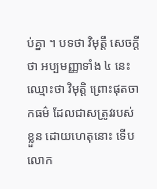ប់គ្នា ។ បទថា វិមុត្តឹ សេចក្តីថា អប្បមញ្ញាទាំង ៤ នេះ ឈ្មោះថា វិមុត្តិ ព្រោះផុតចាកធម៌ ដែលជាសត្រូវរបស់ខ្លួន ដោយហេតុនោះ ទើបលោក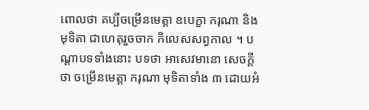ពោលថា គប្បីចម្រើនមេត្តា ឧបេក្ខា ករុណា និងមុទិតា ជាហេតុរួចចាក កិលេសសព្វកាល ។ បណ្តាបទទាំងនោះ បទថា អាសេវមានោ សេចក្តីថា ចម្រើនមេត្តា ករុណា មុទិតាទាំង ៣ ដោយអំ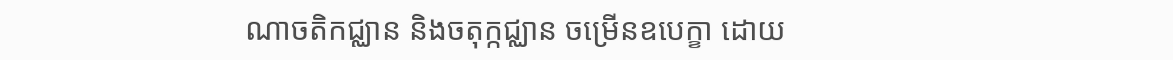ណាចតិកជ្ឈាន និងចតុក្កជ្ឈាន ចម្រើនឧបេក្ខា ដោយ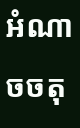អំណាចចតុ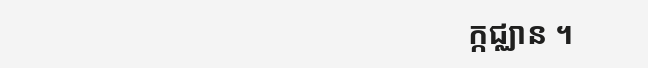ក្កជ្ឈាន ។